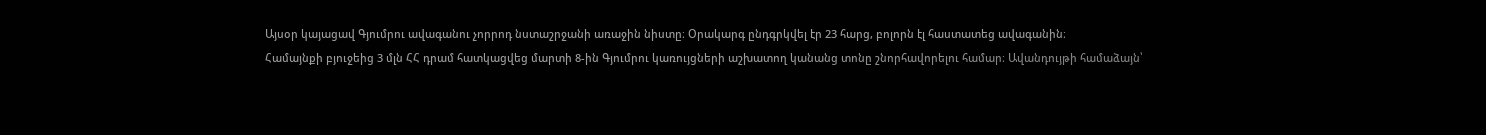Այսօր կայացավ Գյումրու ավագանու չորրոդ նստաշրջանի առաջին նիստը։ Օրակարգ ընդգրկվել էր 23 հարց, բոլորն էլ հաստատեց ավագանին։
Համայնքի բյուջեից 3 մլն ՀՀ դրամ հատկացվեց մարտի 8-ին Գյումրու կառույցների աշխատող կանանց տոնը շնորհավորելու համար։ Ավանդույթի համաձայն՝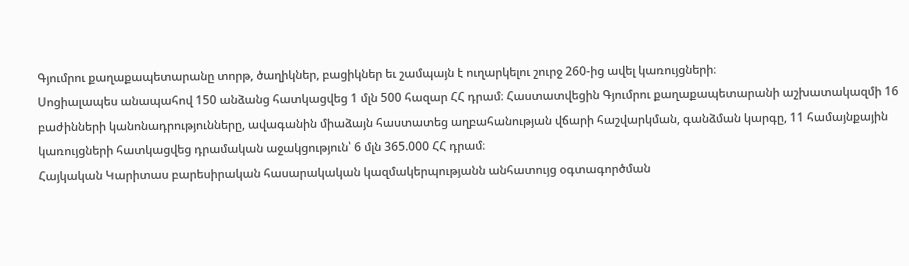Գյումրու քաղաքապետարանը տորթ, ծաղիկներ, բացիկներ եւ շամպայն է ուղարկելու շուրջ 260-ից ավել կառույցների։
Սոցիալապես անապահով 150 անձանց հատկացվեց 1 մլն 500 հազար ՀՀ դրամ։ Հաստատվեցին Գյումրու քաղաքապետարանի աշխատակազմի 16 բաժինների կանոնադրությունները, ավագանին միաձայն հաստատեց աղբահանության վճարի հաշվարկման, գանձման կարգը, 11 համայնքային կառույցների հատկացվեց դրամական աջակցություն՝ 6 մլն 365.000 ՀՀ դրամ։
Հայկական Կարիտաս բարեսիրական հասարակական կազմակերպությանն անհատույց օգտագործման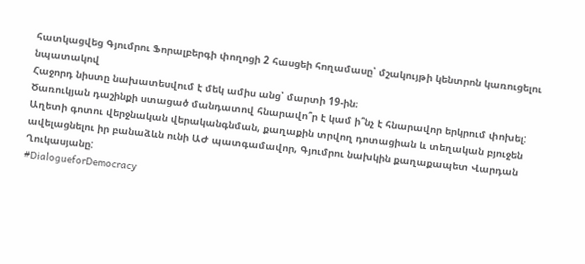հատկացվեց Գյումրու Ֆորալբերգի փողոցի 2 հասցեի հողամասը՝ մշակույթի կենտրոն կառուցելու նպատակով
Հաջորդ նիստը նախատեսվում է մեկ ամիս անց՝ մարտի 19-ին։
Ծառուկյան դաշինքի ստացած մանդատով հնարավո՞ր է կամ ի՞նչ է հնարավոր երկրում փոխել: Աղետի գոտու վերջնական վերականգնման, քաղաքին տրվող դոտացիան և տեղական բյուջեն ավելացնելու իր բանաձևն ունի ԱԺ պատգամավոր, Գյումրու նախկին քաղաքապետ Վարդան Ղուկասյանը:
#DialogueforDemocracy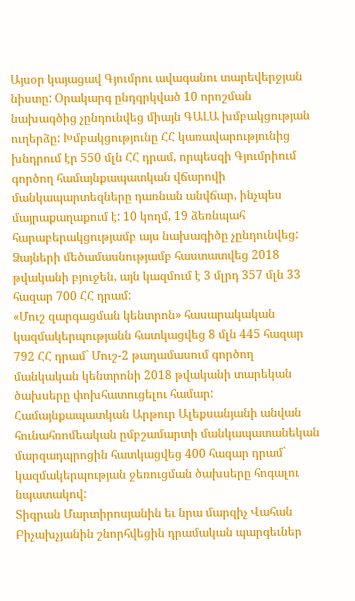Այսօր կայացավ Գյումրու ավագանու տարեվերջյան նիստը: Օրակարգ ընդգրկված 10 որոշման նախագծից չընդունվեց միայն ԳԱԼԱ խմբակցության ուղերձը: Խմբակցությունը ՀՀ կառավարությունից խնդրում էր 550 մլն ՀՀ դրամ, որպեսզի Գյումրիում գործող համայնքապատկան վճարովի մանկապարտեզները դառնան անվճար, ինչպես մայրաքաղաքում է: 10 կողմ, 19 ձեռնպահ հարաբերակցությամբ այս նախագիծը չընդունվեց:
Ձայների մեծամասնությամբ հաստատվեց 2018 թվականի բյուջեն, այն կազմում է 3 մլրդ 357 մլն 33 հազար 700 ՀՀ դրամ:
«Մուշ զարգացման կենտրոն» հասարակական կազմակերպությանն հատկացվեց 8 մլն 445 հազար 792 ՀՀ դրամ` Մուշ-2 թաղամասում գործող մանկական կենտրոնի 2018 թվականի տարեկան ծախսերը փոխհատուցելու համար:
Համայնքապատկան Արթուր Ալեքսանյանի անվան հունահռոմեական ըմբշամարտի մանկապատանեկան մարզադպրոցին հատկացվեց 400 հազար դրամ` կազմակերպության ջեռուցման ծախսերը հոգալու նպատակով:
Տիգրան Մարտիրոսյանին եւ նրա մարզիչ Վահան Բիչախչյանին շնորհվեցին դրամական պարգեւներ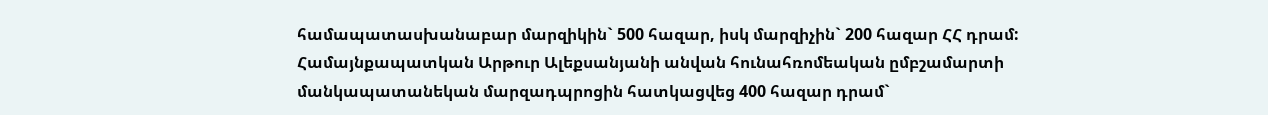համապատասխանաբար մարզիկին` 500 հազար, իսկ մարզիչին` 200 հազար ՀՀ դրամ:
Համայնքապատկան Արթուր Ալեքսանյանի անվան հունահռոմեական ըմբշամարտի մանկապատանեկան մարզադպրոցին հատկացվեց 400 հազար դրամ`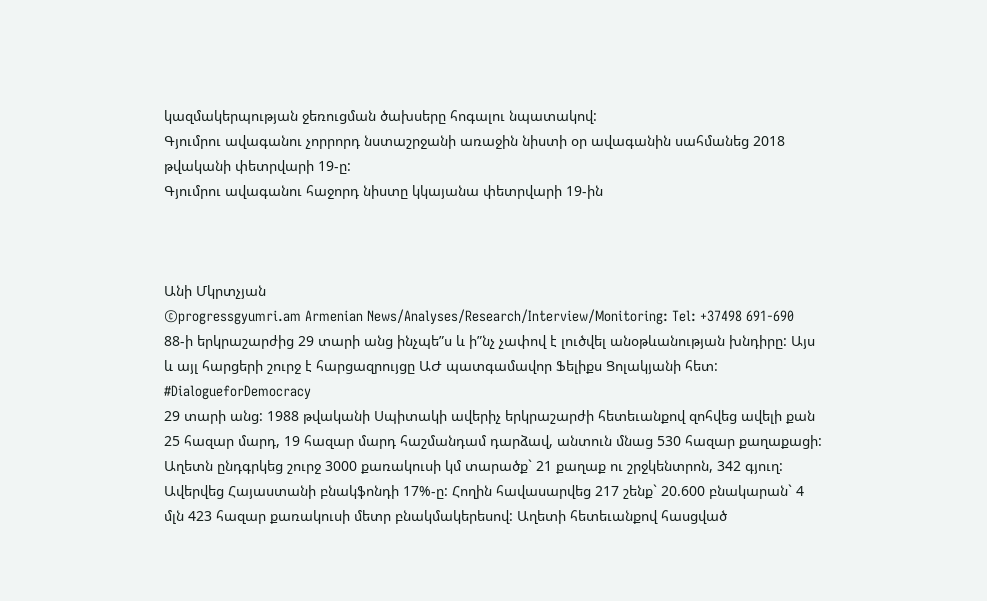կազմակերպության ջեռուցման ծախսերը հոգալու նպատակով:
Գյումրու ավագանու չորրորդ նստաշրջանի առաջին նիստի օր ավագանին սահմանեց 2018 թվականի փետրվարի 19-ը:
Գյումրու ավագանու հաջորդ նիստը կկայանա փետրվարի 19-ին



Անի Մկրտչյան
©progressgyumri.am Armenian News/Analyses/Research/Interview/Monitoring: Tel: +37498 691-690
88-ի երկրաշարժից 29 տարի անց ինչպե”ս և ի”նչ չափով է լուծվել անօթևանության խնդիրը: Այս և այլ հարցերի շուրջ է հարցազրույցը ԱԺ պատգամավոր Ֆելիքս Ցոլակյանի հետ:
#DialogueforDemocracy
29 տարի անց: 1988 թվականի Սպիտակի ավերիչ երկրաշարժի հետեւանքով զոհվեց ավելի քան 25 հազար մարդ, 19 հազար մարդ հաշմանդամ դարձավ, անտուն մնաց 530 հազար քաղաքացի: Աղետն ընդգրկեց շուրջ 3000 քառակուսի կմ տարածք` 21 քաղաք ու շրջկենտրոն, 342 գյուղ: Ավերվեց Հայաստանի բնակֆոնդի 17%-ը: Հողին հավասարվեց 217 շենք` 20.600 բնակարան` 4 մլն 423 հազար քառակուսի մետր բնակմակերեսով: Աղետի հետեւանքով հասցված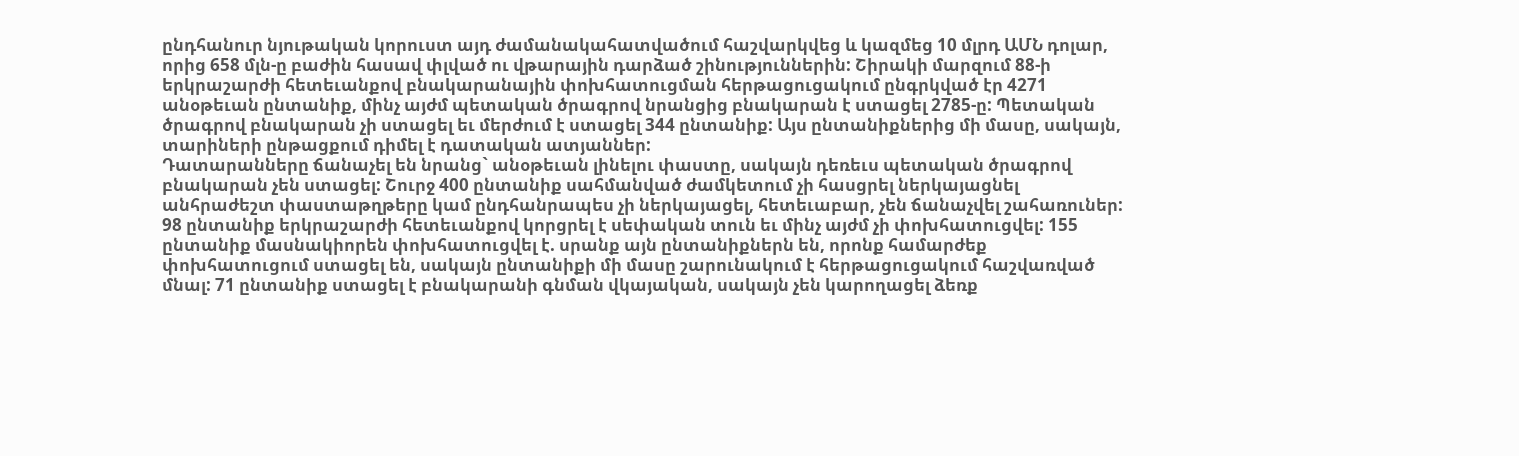ընդհանուր նյութական կորուստ այդ ժամանակահատվածում հաշվարկվեց և կազմեց 10 մլրդ ԱՄՆ դոլար, որից 658 մլն-ը բաժին հասավ փլված ու վթարային դարձած շինություններին: Շիրակի մարզում 88-ի երկրաշարժի հետեւանքով բնակարանային փոխհատուցման հերթացուցակում ընգրկված էր 4271 անօթեւան ընտանիք, մինչ այժմ պետական ծրագրով նրանցից բնակարան է ստացել 2785-ը: Պետական ծրագրով բնակարան չի ստացել եւ մերժում է ստացել 344 ընտանիք: Այս ընտանիքներից մի մասը, սակայն, տարիների ընթացքում դիմել է դատական ատյաններ:
Դատարանները ճանաչել են նրանց` անօթեւան լինելու փաստը, սակայն դեռեւս պետական ծրագրով բնակարան չեն ստացել: Շուրջ 400 ընտանիք սահմանված ժամկետում չի հասցրել ներկայացնել անհրաժեշտ փաստաթղթերը կամ ընդհանրապես չի ներկայացել, հետեւաբար, չեն ճանաչվել շահառուներ: 98 ընտանիք երկրաշարժի հետեւանքով կորցրել է սեփական տուն եւ մինչ այժմ չի փոխհատուցվել: 155 ընտանիք մասնակիորեն փոխհատուցվել է. սրանք այն ընտանիքներն են, որոնք համարժեք փոխհատուցում ստացել են, սակայն ընտանիքի մի մասը շարունակում է հերթացուցակում հաշվառված մնալ: 71 ընտանիք ստացել է բնակարանի գնման վկայական, սակայն չեն կարողացել ձեռք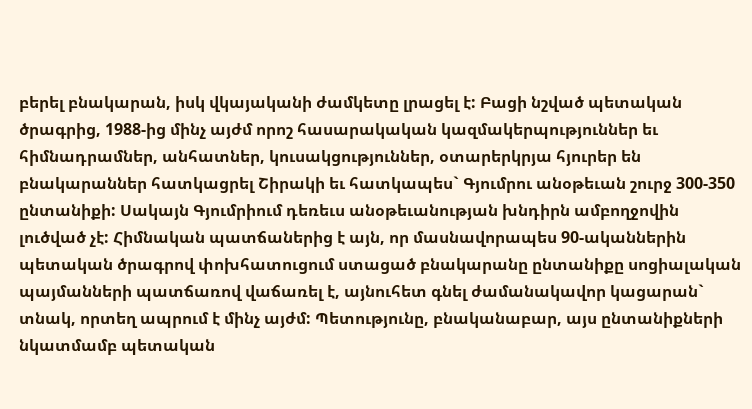բերել բնակարան, իսկ վկայականի ժամկետը լրացել է: Բացի նշված պետական ծրագրից, 1988-ից մինչ այժմ որոշ հասարակական կազմակերպություններ եւ հիմնադրամներ, անհատներ, կուսակցություններ, օտարերկրյա հյուրեր են բնակարաններ հատկացրել Շիրակի եւ հատկապես` Գյումրու անօթեւան շուրջ 300-350 ընտանիքի: Սակայն Գյումրիում դեռեւս անօթեւանության խնդիրն ամբողջովին լուծված չէ: Հիմնական պատճաներից է այն, որ մասնավորապես 90-ականներին պետական ծրագրով փոխհատուցում ստացած բնակարանը ընտանիքը սոցիալական պայմանների պատճառով վաճառել է, այնուհետ գնել ժամանակավոր կացարան` տնակ, որտեղ ապրում է մինչ այժմ: Պետությունը, բնականաբար, այս ընտանիքների նկատմամբ պետական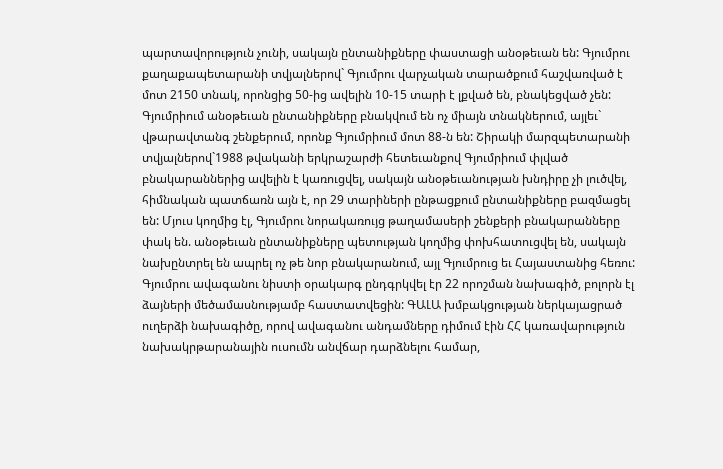պարտավորություն չունի, սակայն ընտանիքները փաստացի անօթեւան են: Գյումրու քաղաքապետարանի տվյալներով` Գյումրու վարչական տարածքում հաշվառված է մոտ 2150 տնակ, որոնցից 50-ից ավելին 10-15 տարի է լքված են, բնակեցված չեն: Գյումրիում անօթեւան ընտանիքները բնակվում են ոչ միայն տնակներում, այլեւ` վթարավտանգ շենքերում, որոնք Գյումրիում մոտ 88-ն են: Շիրակի մարզպետարանի տվյալներով`1988 թվականի երկրաշարժի հետեւանքով Գյումրիում փլված բնակարաններից ավելին է կառուցվել, սակայն անօթեւանության խնդիրը չի լուծվել, հիմնական պատճառն այն է, որ 29 տարիների ընթացքում ընտանիքները բազմացել են: Մյուս կողմից էլ, Գյումրու նորակառույց թաղամասերի շենքերի բնակարանները փակ են. անօթեւան ընտանիքները պետության կողմից փոխհատուցվել են, սակայն նախընտրել են ապրել ոչ թե նոր բնակարանում, այլ Գյումրուց եւ Հայաստանից հեռու:
Գյումրու ավագանու նիստի օրակարգ ընդգրկվել էր 22 որոշման նախագիծ, բոլորն էլ ձայների մեծամասնությամբ հաստատվեցին: ԳԱԼԱ խմբակցության ներկայացրած ուղերձի նախագիծը, որով ավագանու անդամները դիմում էին ՀՀ կառավարություն նախակրթարանային ուսումն անվճար դարձնելու համար,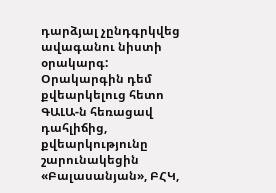դարձյալ չընդգրկվեց ավագանու նիստի օրակարգ: Օրակարգին դեմ քվեարկելուց հետո ԳԱԼԱ-ն հեռացավ դահլիճից, քվեարկությունը շարունակեցին «Բալասանյան», ԲՀԿ,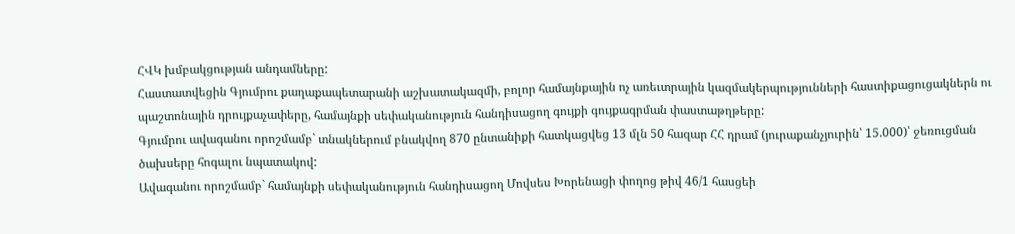ՀՎԿ խմբակցության անդամները:
Հաստատվեցին Գյումրու քաղաքապետարանի աշխատակազմի, բոլոր համայնքային ոչ առեւտրային կազմակերպությունների հաստիքացուցակներն ու պաշտոնային դրույքաչափերը, համայնքի սեփականություն հանդիսացող գույքի գույքագրման փաստաթղթերը:
Գյումրու ավագանու որոշմամբ` տնակներում բնակվող 870 ընտանիքի հատկացվեց 13 մլն 50 հազար ՀՀ դրամ (յուրաքանչյուրին՝ 15.000)՝ ջեռուցման ծախսերը հոգալու նպատակով:
Ավագանու որոշմամբ` համայնքի սեփականություն հանդիսացող Մովսես Խորենացի փողոց թիվ 46/1 հասցեի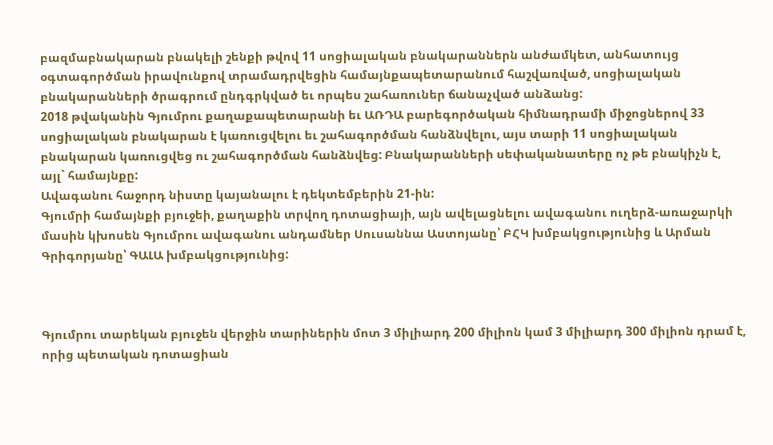բազմաբնակարան բնակելի շենքի թվով 11 սոցիալական բնակարաններն անժամկետ, անհատույց օգտագործման իրավունքով տրամադրվեցին համայնքապետարանում հաշվառված, սոցիալական բնակարանների ծրագրում ընդգրկված եւ որպես շահառուներ ճանաչված անձանց:
2018 թվականին Գյումրու քաղաքապետարանի եւ ԱՌԴԱ բարեգործական հիմնադրամի միջոցներով 33 սոցիալական բնակարան է կառուցվելու եւ շահագործման հանձնվելու, այս տարի 11 սոցիալական բնակարան կառուցվեց ու շահագործման հանձնվեց: Բնակարանների սեփականատերը ոչ թե բնակիչն է, այլ` համայնքը:
Ավագանու հաջորդ նիստը կայանալու է դեկտեմբերին 21-ին:
Գյումրի համայնքի բյուջեի, քաղաքին տրվող դոտացիայի, այն ավելացնելու ավագանու ուղերձ-առաջարկի մասին կխոսեն Գյումրու ավագանու անդամներ Սուսաննա Աստոյանը՝ ԲՀԿ խմբակցությունից և Արման Գրիգորյանը՝ ԳԱԼԱ խմբակցությունից:



Գյումրու տարեկան բյուջեն վերջին տարիներին մոտ 3 միլիարդ 200 միլիոն կամ 3 միլիարդ 300 միլիոն դրամ է, որից պետական դոտացիան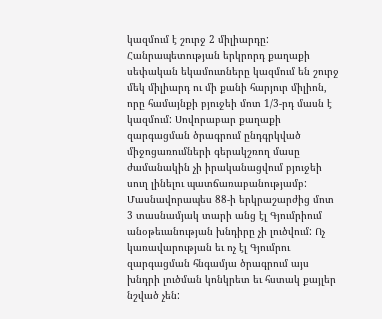կազմում է շուրջ 2 միլիարդը: Հանրապետության երկրորդ քաղաքի սեփական եկամուտները կազմում են շուրջ մեկ միլիարդ ու մի քանի հարյուր միլիոն, որը համայնքի բյուջեի մոտ 1/3-րդ մասն է կազմում: Սովորաբար քաղաքի զարգացման ծրագրում ընդգրկված միջոցառումների գերակշռող մասը ժամանակին չի իրականացվում բյուջեի սուղ լինելու պատճառաբանությամբ: Մասնավորապես 88-ի երկրաշարժից մոտ 3 տասնամյակ տարի անց էլ Գյումրիում անօթեւանության խնդիրը չի լուծվում: Ոչ կառավարության եւ ոչ էլ Գյումրու զարգացման հնգամյա ծրագրում այս խնդրի լուծման կոնկրետ եւ հստակ քայլեր նշված չեն: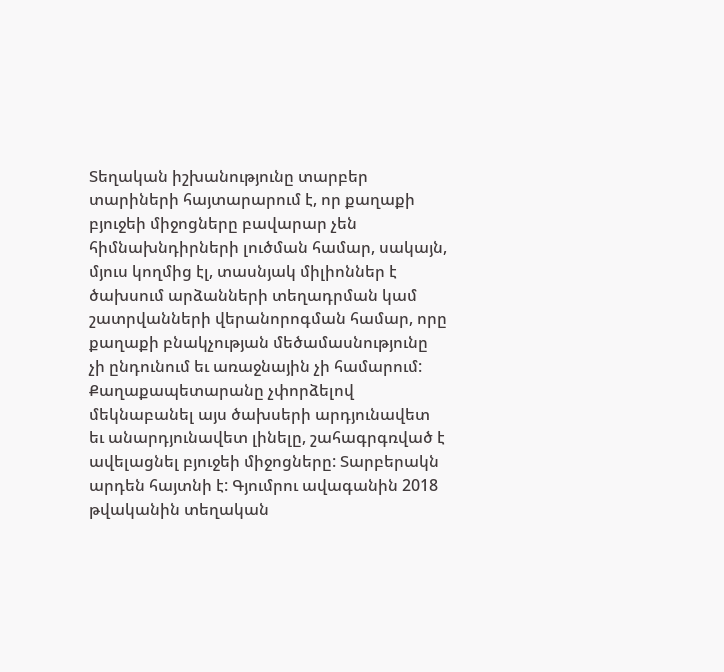Տեղական իշխանությունը տարբեր տարիների հայտարարում է, որ քաղաքի բյուջեի միջոցները բավարար չեն հիմնախնդիրների լուծման համար, սակայն, մյուս կողմից էլ, տասնյակ միլիոններ է ծախսում արձանների տեղադրման կամ շատրվանների վերանորոգման համար, որը քաղաքի բնակչության մեծամասնությունը չի ընդունում եւ առաջնային չի համարում: Քաղաքապետարանը չփորձելով մեկնաբանել այս ծախսերի արդյունավետ եւ անարդյունավետ լինելը, շահագրգռված է ավելացնել բյուջեի միջոցները: Տարբերակն արդեն հայտնի է: Գյումրու ավագանին 2018 թվականին տեղական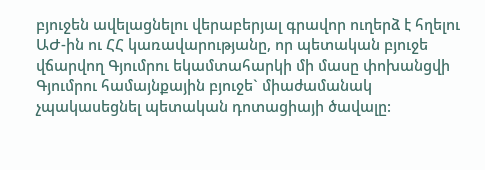բյուջեն ավելացնելու վերաբերյալ գրավոր ուղերձ է հղելու ԱԺ-ին ու ՀՀ կառավարությանը, որ պետական բյուջե վճարվող Գյումրու եկամտահարկի մի մասը փոխանցվի Գյումրու համայնքային բյուջե` միաժամանակ չպակասեցնել պետական դոտացիայի ծավալը: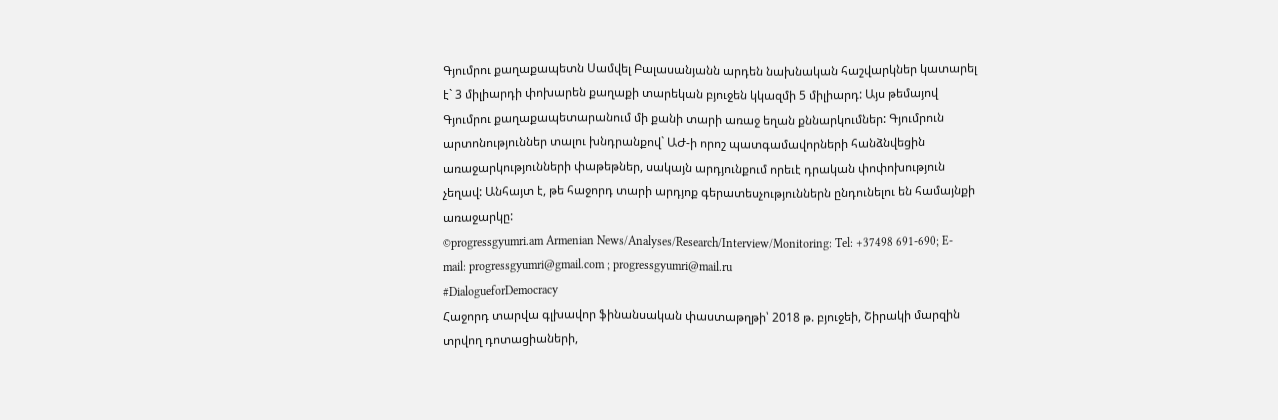Գյումրու քաղաքապետն Սամվել Բալասանյանն արդեն նախնական հաշվարկներ կատարել է` 3 միլիարդի փոխարեն քաղաքի տարեկան բյուջեն կկազմի 5 միլիարդ: Այս թեմայով Գյումրու քաղաքապետարանում մի քանի տարի առաջ եղան քննարկումներ: Գյումրուն արտոնություններ տալու խնդրանքով` ԱԺ-ի որոշ պատգամավորների հանձնվեցին առաջարկությունների փաթեթներ, սակայն արդյունքում որեւէ դրական փոփոխություն չեղավ: Անհայտ է, թե հաջորդ տարի արդյոք գերատեսչություններն ընդունելու են համայնքի առաջարկը:
©progressgyumri.am Armenian News/Analyses/Research/Interview/Monitoring: Tel: +37498 691-690; E-mail: progressgyumri@gmail.com ; progressgyumri@mail.ru
#DialogueforDemocracy
Հաջորդ տարվա գլխավոր ֆինանսական փաստաթղթի՝ 2018 թ. բյուջեի, Շիրակի մարզին տրվող դոտացիաների,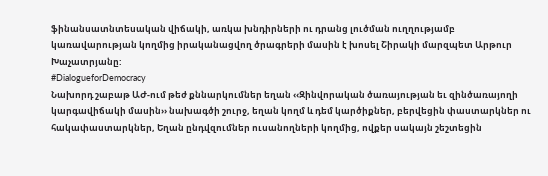ֆինանսատնտեսական վիճակի, առկա խնդիրների ու դրանց լուծման ուղղությամբ կառավարության կողմից իրականացվող ծրագրերի մասին է խոսել Շիրակի մարզպետ Արթուր Խաչատրյանը:
#DialogueforDemocracy
Նախորդ շաբաթ ԱԺ-ում թեժ քննարկումներ եղան ‹‹Զինվորական ծառայության եւ զինծառայողի կարգավիճակի մասին›› նախագծի շուրջ, եղան կողմ և դեմ կարծիքներ, բերվեցին փաստարկներ ու հակափաստարկներ, Եղան ընդվզումներ ուսանողների կողմից, ովքեր սակայն շեշտեցին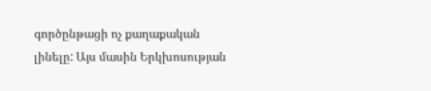գործընթացի ոչ քաղաքական լինելը: Այս մասին Երկխոսության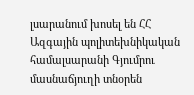լսարանում խոսել են ՀՀ Ազգային պոլիտեխնիկական համալսարանի Գյումրու մասնաճյուղի տնօրեն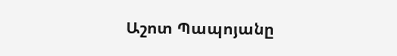Աշոտ Պապոյանը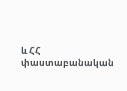և ՀՀ փաստաբանական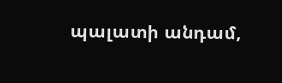պալատի անդամ,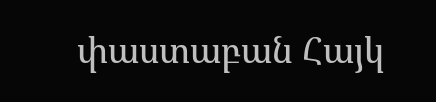փաստաբան Հայկ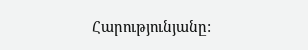Հարությունյանը: